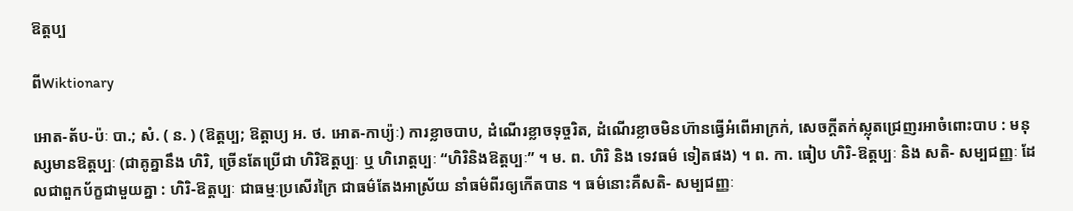ឱត្តប្ប

ពីWiktionary

អោត-ត័ប-ប៉ៈ បា.; សំ. ( ន. ) (ឱត្តប្ប; ឱត្តាប្យ អ. ថ. អោត-កាប្យ៉ៈ) ការខ្លាចបាប, ដំណើរខ្លាចទុច្ចរិត, ដំណើរខ្លាចមិនហ៊ានធ្វើអំពើអាក្រក់, សេចក្ដីតក់ស្លុតជ្រេញរអាចំពោះបាប : មនុស្សមានឱត្តប្បៈ (ជាគូគ្នានឹង ហិរិ, ច្រើនតែប្រើជា ហិរិឱត្តប្បៈ ឬ ហិរោត្តប្បៈ “ហិរិនិងឱត្តប្បៈ” ។ ម. ព. ហិរិ និង ទេវធម៌ ទៀតផង) ។ ព. កា. ធៀប ហិរិ-ឱត្តប្បៈ និង សតិ- សម្បជញ្ញៈ ដែលជាពួកប័ក្ខជាមួយគ្នា : ហិរិ-ឱត្តប្បៈ ជាធម្មៈប្រសើរក្រៃ ជាធម៌តែងអាស្រ័យ នាំធម៌ពីរឲ្យកើតបាន ។ ធម៌នោះគឺសតិ- សម្បជញ្ញៈ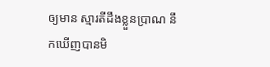ឲ្យមាន ស្មារតីដឹងខ្លួនប្រាណ នឹកឃើញបានមិ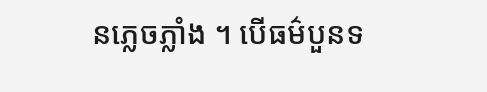នភ្លេចភ្លាំង ។ បើធម៌បួនទ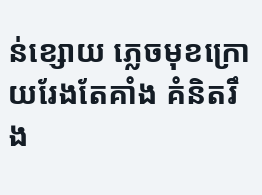ន់ខ្សោយ ភ្លេចមុខក្រោយរែងតែគាំង គំនិតរឹង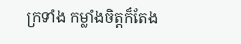ក្រទាំង កម្លាំងចិត្តក៏តែង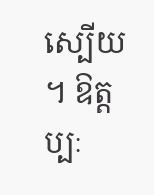ស្បើយ ។ ឱត្តប្បៈ